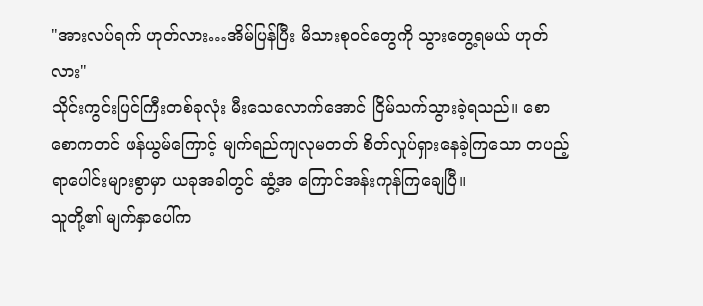"အားလပ်ရက် ဟုတ်လား…အိမ်ပြန်ပြီး မိသားစုဝင်တွေကို သွားတွေ့ရမယ် ဟုတ်လား"
သိုင်းကွင်းပြင်ကြီးတစ်ခုလုံး မီးသေလောက်အောင် ငြိမ်သက်သွားခဲ့ရသည်။ စောစောကတင် ဖန်ယွမ်ကြောင့် မျက်ရည်ကျလုမတတ် စိတ်လှုပ်ရှားနေခဲ့ကြသော တပည့် ရာပေါင်းများစွာမှာ ယခုအခါတွင် ဆွံ့အ ကြောင်အန်းကုန်ကြချေပြီ။
သူတို့၏ မျက်နှာပေါ်က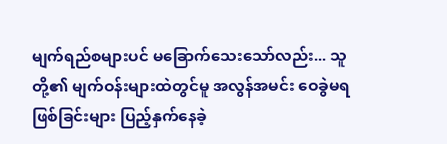မျက်ရည်စများပင် မခြောက်သေးသော်လည်း... သူတို့၏ မျက်ဝန်းများထဲတွင်မူ အလွန်အမင်း ဝေခွဲမရဖြစ်ခြင်းများ ပြည့်နှက်နေခဲ့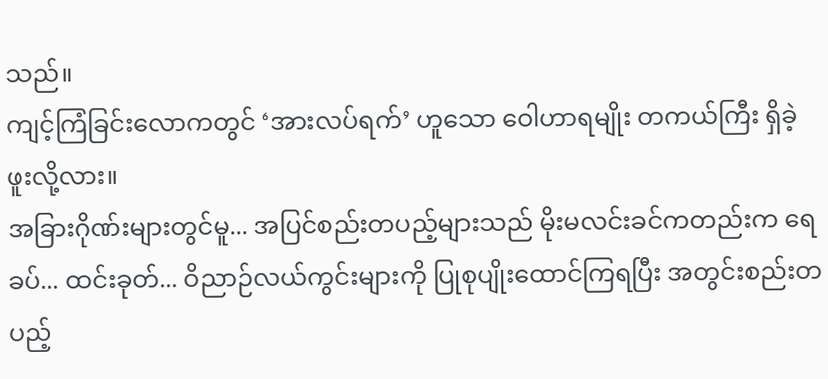သည်။
ကျင့်ကြံခြင်းလောကတွင် ‘အားလပ်ရက်’ ဟူသော ဝေါဟာရမျိုး တကယ်ကြီး ရှိခဲ့ဖူးလို့လား။
အခြားဂိုဏ်းများတွင်မူ... အပြင်စည်းတပည့်များသည် မိုးမလင်းခင်ကတည်းက ရေခပ်... ထင်းခုတ်... ဝိညာဉ်လယ်ကွင်းများကို ပြုစုပျိုးထောင်ကြရပြီး အတွင်းစည်းတပည့်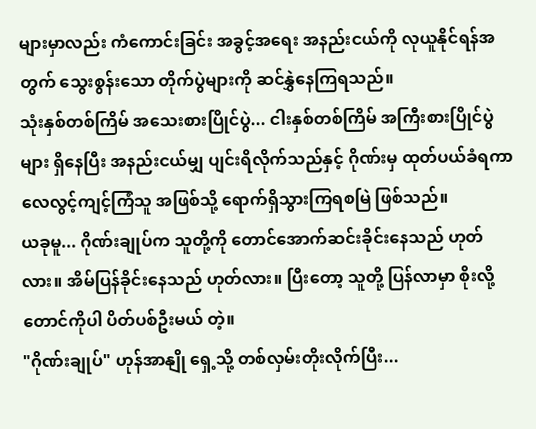များမှာလည်း ကံကောင်းခြင်း အခွင့်အရေး အနည်းငယ်ကို လုယူနိုင်ရန်အတွက် သွေးစွန်းသော တိုက်ပွဲများကို ဆင်နွှဲနေကြရသည်။
သုံးနှစ်တစ်ကြိမ် အသေးစားပြိုင်ပွဲ... ငါးနှစ်တစ်ကြိမ် အကြီးစားပြိုင်ပွဲများ ရှိနေပြီး အနည်းငယ်မျှ ပျင်းရိလိုက်သည်နှင့် ဂိုဏ်းမှ ထုတ်ပယ်ခံရကာ လေလွင့်ကျင့်ကြံသူ အဖြစ်သို့ ရောက်ရှိသွားကြရစမြဲ ဖြစ်သည်။
ယခုမူ... ဂိုဏ်းချုပ်က သူတို့ကို တောင်အောက်ဆင်းခိုင်းနေသည် ဟုတ်လား။ အိမ်ပြန်ခိုင်းနေသည် ဟုတ်လား။ ပြီးတော့ သူတို့ ပြန်လာမှာ စိုးလို့ တောင်ကိုပါ ပိတ်ပစ်ဦးမယ် တဲ့။
"ဂိုဏ်းချုပ်" ဟုန်အာနျို ရှေ့သို့ တစ်လှမ်းတိုးလိုက်ပြီး...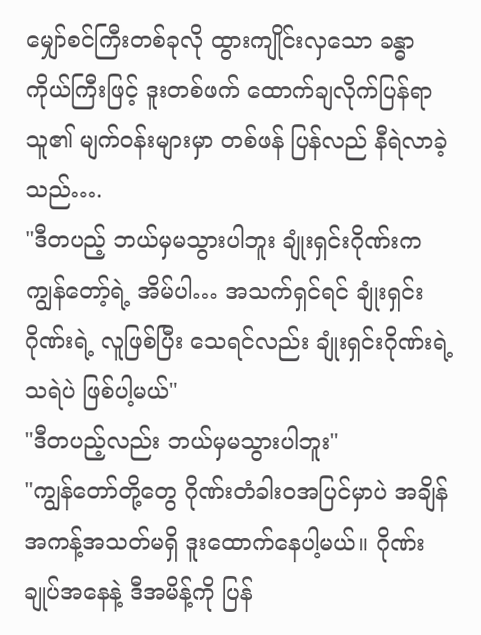မျှော်စင်ကြီးတစ်ခုလို ထွားကျိုင်းလှသော ခန္ဓာကိုယ်ကြီးဖြင့် ဒူးတစ်ဖက် ထောက်ချလိုက်ပြန်ရာ သူ၏ မျက်ဝန်းများမှာ တစ်ဖန် ပြန်လည် နီရဲလာခဲ့သည်….
"ဒီတပည့် ဘယ်မှမသွားပါဘူး ချုံးရှင်းဂိုဏ်းက ကျွန်တော့်ရဲ့ အိမ်ပါ… အသက်ရှင်ရင် ချုံးရှင်းဂိုဏ်းရဲ့ လူဖြစ်ပြီး သေရင်လည်း ချုံးရှင်းဂိုဏ်းရဲ့ သရဲပဲ ဖြစ်ပါ့မယ်"
"ဒီတပည့်လည်း ဘယ်မှမသွားပါဘူး"
"ကျွန်တော်တို့တွေ ဂိုဏ်းတံခါးဝအပြင်မှာပဲ အချိန်အကန့်အသတ်မရှိ ဒူးထောက်နေပါ့မယ်။ ဂိုဏ်းချုပ်အနေနဲ့ ဒီအမိန့်ကို ပြန်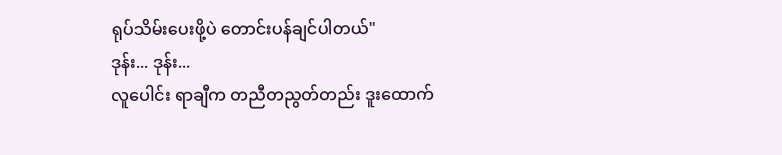ရုပ်သိမ်းပေးဖို့ပဲ တောင်းပန်ချင်ပါတယ်"
ဒုန်း... ဒုန်း...
လူပေါင်း ရာချီက တညီတညွတ်တည်း ဒူးထောက်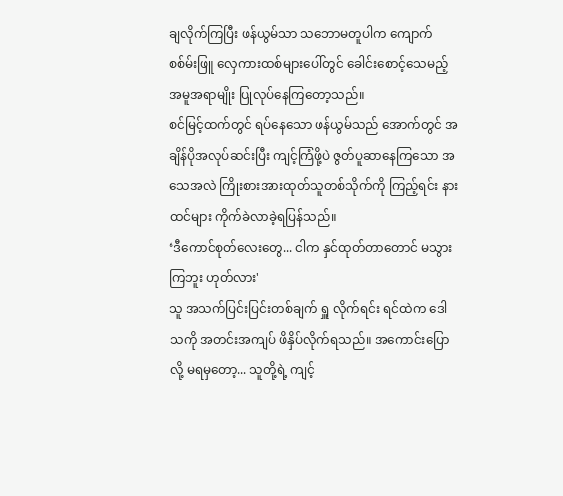ချလိုက်ကြပြီး ဖန်ယွမ်သာ သဘောမတူပါက ကျောက်စစ်မ်းဖြူ လှေကားထစ်များပေါ်တွင် ခေါင်းစောင့်သေမည့် အမူအရာမျိုး ပြုလုပ်နေကြတော့သည်။
စင်မြင့်ထက်တွင် ရပ်နေသော ဖန်ယွမ်သည် အောက်တွင် အချိန်ပိုအလုပ်ဆင်းပြီး ကျင့်ကြံဖို့ပဲ ဇွတ်ပူဆာနေကြသော အသေအလဲ ကြိုးစားအားထုတ်သူတစ်သိုက်ကို ကြည့်ရင်း နားထင်များ ကိုက်ခဲလာခဲ့ရပြန်သည်။
‘ဒီကောင်စုတ်လေးတွေ... ငါက နှင်ထုတ်တာတောင် မသွားကြဘူး ဟုတ်လား'
သူ အသက်ပြင်းပြင်းတစ်ချက် ရှူ လိုက်ရင်း ရင်ထဲက ဒေါသကို အတင်းအကျပ် ဖိနှိပ်လိုက်ရသည်။ အကောင်းပြောလို့ မရမှတော့... သူတို့ရဲ့ ကျင့်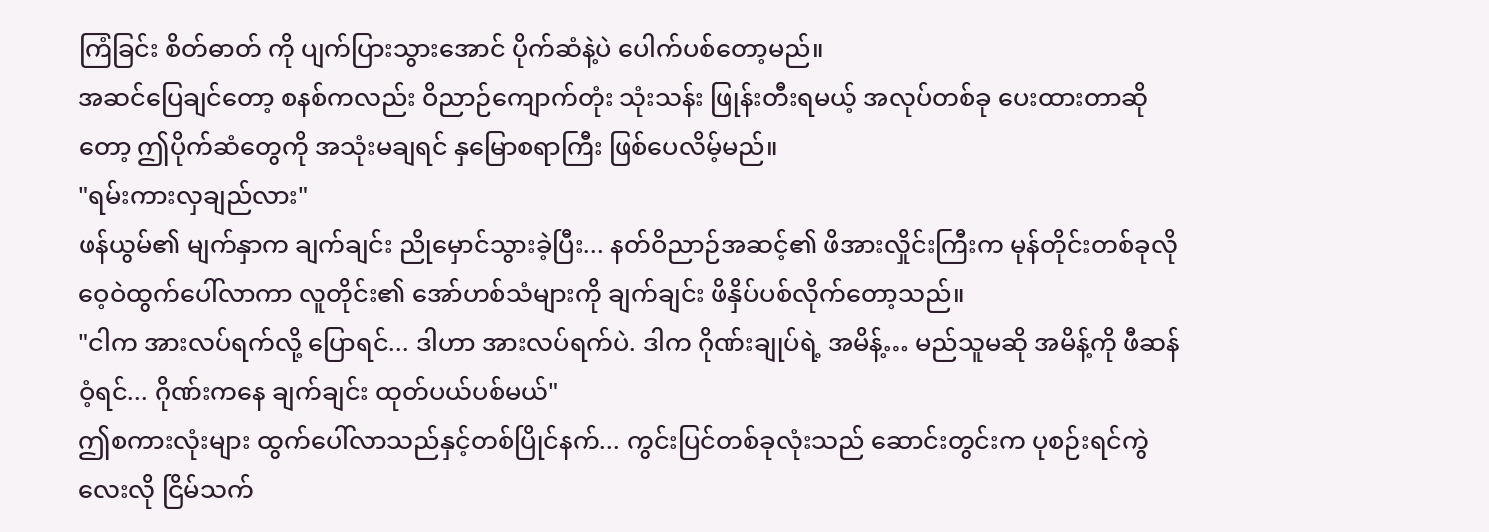ကြံခြင်း စိတ်ဓာတ် ကို ပျက်ပြားသွားအောင် ပိုက်ဆံနဲ့ပဲ ပေါက်ပစ်တော့မည်။
အဆင်ပြေချင်တော့ စနစ်ကလည်း ဝိညာဉ်ကျောက်တုံး သုံးသန်း ဖြုန်းတီးရမယ့် အလုပ်တစ်ခု ပေးထားတာဆိုတော့ ဤပိုက်ဆံတွေကို အသုံးမချရင် နှမြောစရာကြီး ဖြစ်ပေလိမ့်မည်။
"ရမ်းကားလှချည်လား"
ဖန်ယွမ်၏ မျက်နှာက ချက်ချင်း ညိုမှောင်သွားခဲ့ပြီး... နတ်ဝိညာဉ်အဆင့်၏ ဖိအားလှိုင်းကြီးက မုန်တိုင်းတစ်ခုလို ဝေ့ဝဲထွက်ပေါ်လာကာ လူတိုင်း၏ အော်ဟစ်သံများကို ချက်ချင်း ဖိနှိပ်ပစ်လိုက်တော့သည်။
"ငါက အားလပ်ရက်လို့ ပြောရင်... ဒါဟာ အားလပ်ရက်ပဲ. ဒါက ဂိုဏ်းချုပ်ရဲ့ အမိန့်… မည်သူမဆို အမိန့်ကို ဖီဆန်ဝံ့ရင်... ဂိုဏ်းကနေ ချက်ချင်း ထုတ်ပယ်ပစ်မယ်"
ဤစကားလုံးများ ထွက်ပေါ်လာသည်နှင့်တစ်ပြိုင်နက်... ကွင်းပြင်တစ်ခုလုံးသည် ဆောင်းတွင်းက ပုစဉ်းရင်ကွဲလေးလို ငြိမ်သက်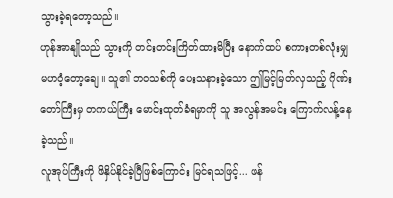သွားခဲ့ရတော့သည်။
ဟုန်အာနျိုသည် သွားကို တင်းတင်းကြိတ်ထားမိပြီး နောက်ထပ် စကားတစ်လုံးမျှ မဟဝံ့တော့ချေ။ သူ၏ ဘဝသစ်ကို ပေးသနားခဲ့သော ဤမြင့်မြတ်လှသည့် ဂိုဏ်းတော်ကြီးမှ တကယ်ကြီး မောင်းထုတ်ခံရမှာကို သူ အလွန်အမင်း ကြောက်လန့်နေခဲ့သည်။
လူအုပ်ကြီးကို ဖိနှိပ်နိုင်ခဲ့ပြီဖြစ်ကြောင်း မြင်ရသဖြင့်... ဖန်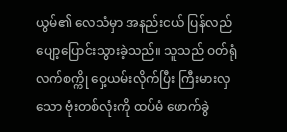ယွမ်၏ လေသံမှာ အနည်းငယ် ပြန်လည် ပျော့ပြောင်းသွားခဲ့သည်။ သူသည် ဝတ်ရုံလက်စက္ကို ဝှေ့ယမ်းလိုက်ပြီး ကြီးမားလှသော ဗုံးတစ်လုံးကို ထပ်မံ ဖောက်ခွဲ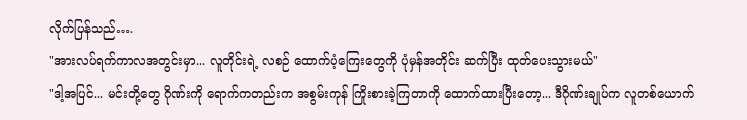လိုက်ပြန်သည်….
"အားလပ်ရက်ကာလအတွင်းမှာ... လူတိုင်းရဲ့ လစဉ် ထောက်ပံ့ကြေးတွေကို ပုံမှန်အတိုင်း ဆက်ပြီး ထုတ်ပေးသွားမယ်"
"ဒါ့အပြင်... မင်းတို့တွေ ဂိုဏ်းကို ရောက်ကတည်းက အစွမ်းကုန် ကြိုးစားခဲ့ကြတာကို ထောက်ထားပြီးတော့... ဒီဂိုဏ်းချုပ်က လူတစ်ယောက်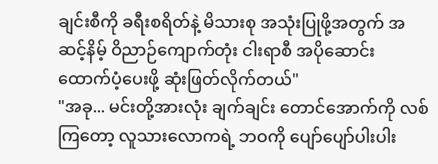ချင်းစီကို ခရီးစရိတ်နဲ့ မိသားစု အသုံးပြုဖို့အတွက် အဆင့်နိမ့် ဝိညာဉ်ကျောက်တုံး ငါးရာစီ အပိုဆောင်း ထောက်ပံ့ပေးဖို့ ဆုံးဖြတ်လိုက်တယ်"
"အခု... မင်းတို့အားလုံး ချက်ချင်း တောင်အောက်ကို လစ်ကြတော့ လူသားလောကရဲ့ ဘဝကို ပျော်ပျော်ပါးပါး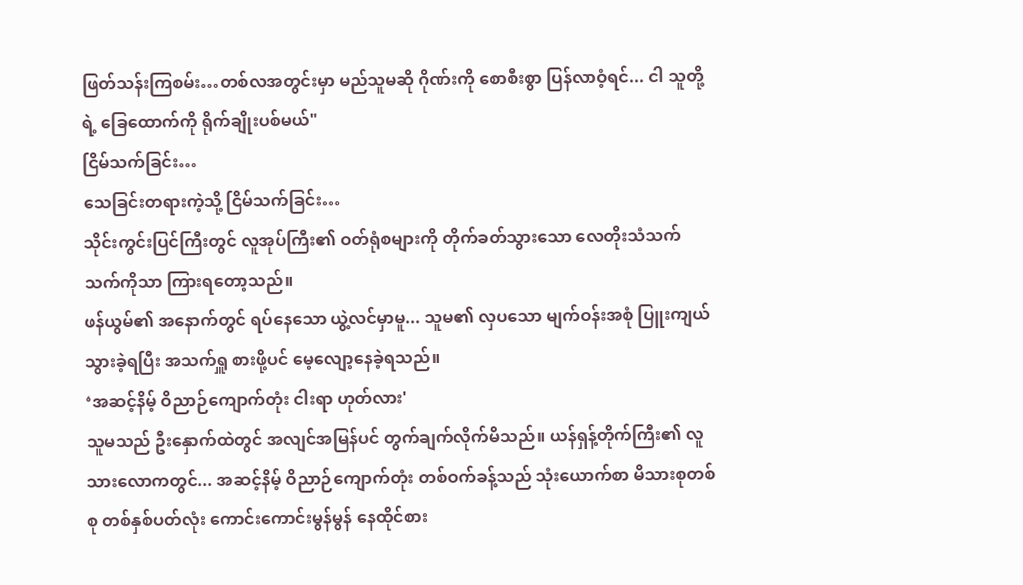ဖြတ်သန်းကြစမ်း…တစ်လအတွင်းမှာ မည်သူမဆို ဂိုဏ်းကို စောစီးစွာ ပြန်လာဝံ့ရင်... ငါ သူတို့ရဲ့ ခြေထောက်ကို ရိုက်ချိုးပစ်မယ်"
ငြိမ်သက်ခြင်း…
သေခြင်းတရားကဲ့သို့ ငြိမ်သက်ခြင်း…
သိုင်းကွင်းပြင်ကြီးတွင် လူအုပ်ကြီး၏ ဝတ်ရုံစများကို တိုက်ခတ်သွားသော လေတိုးသံသက်သက်ကိုသာ ကြားရတော့သည်။
ဖန်ယွမ်၏ အနောက်တွင် ရပ်နေသော ယွဲ့လင်မှာမူ... သူမ၏ လှပသော မျက်ဝန်းအစုံ ပြူးကျယ်သွားခဲ့ရပြီး အသက်ရှူ စားဖို့ပင် မေ့လျော့နေခဲ့ရသည်။
‘အဆင့်နိမ့် ဝိညာဉ်ကျောက်တုံး ငါးရာ ဟုတ်လား'
သူမသည် ဦးနှောက်ထဲတွင် အလျင်အမြန်ပင် တွက်ချက်လိုက်မိသည်။ ယန်ရှန့်တိုက်ကြီး၏ လူသားလောကတွင်... အဆင့်နိမ့် ဝိညာဉ်ကျောက်တုံး တစ်ဝက်ခန့်သည် သုံးယောက်စာ မိသားစုတစ်စု တစ်နှစ်ပတ်လုံး ကောင်းကောင်းမွန်မွန် နေထိုင်စား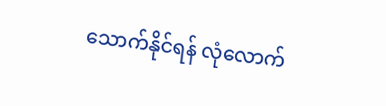သောက်နိုင်ရန် လုံလောက်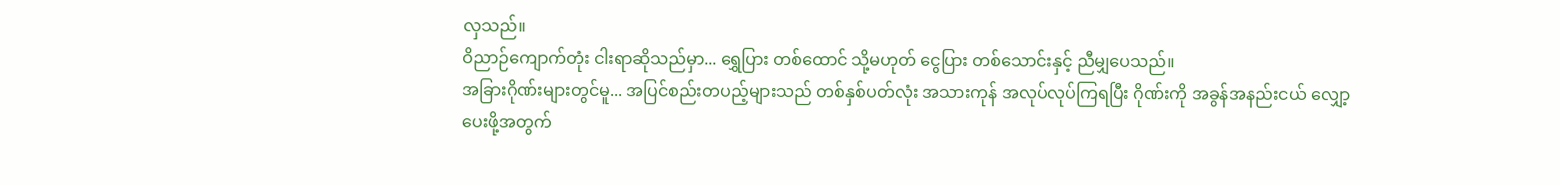လှသည်။
ဝိညာဉ်ကျောက်တုံး ငါးရာဆိုသည်မှာ... ရွှေပြား တစ်ထောင် သို့မဟုတ် ငွေပြား တစ်သောင်းနှင့် ညီမျှပေသည်။
အခြားဂိုဏ်းများတွင်မူ... အပြင်စည်းတပည့်များသည် တစ်နှစ်ပတ်လုံး အသားကုန် အလုပ်လုပ်ကြရပြီး ဂိုဏ်းကို အခွန်အနည်းငယ် လျှော့ပေးဖို့အတွက်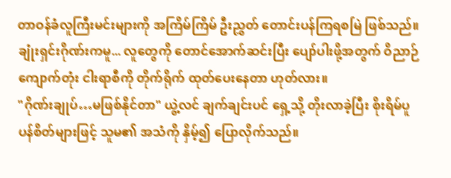တာဝန်ခံလူကြီးမင်းများကို အကြိမ်ကြိမ် ဦးညွှတ် တောင်းပန်ကြရစမြဲ ဖြစ်သည်။
ချုံးရှင်းဂိုဏ်းကမူ... လူတွေကို တောင်အောက်ဆင်းပြီး ပျော်ပါးဖို့အတွက် ဝိညာဉ်ကျောက်တုံး ငါးရာစီကို တိုက်ရိုက် ထုတ်ပေးနေတာ ဟုတ်လား။
"ဂိုဏ်းချုပ်…မဖြစ်နိုင်တာ" ယွဲ့လင် ချက်ချင်းပင် ရှေ့သို့ တိုးလာခဲ့ပြီး စိုးရိမ်ပူပန်စိတ်များဖြင့် သူမ၏ အသံကို နှိမ့်၍ ပြောလိုက်သည်။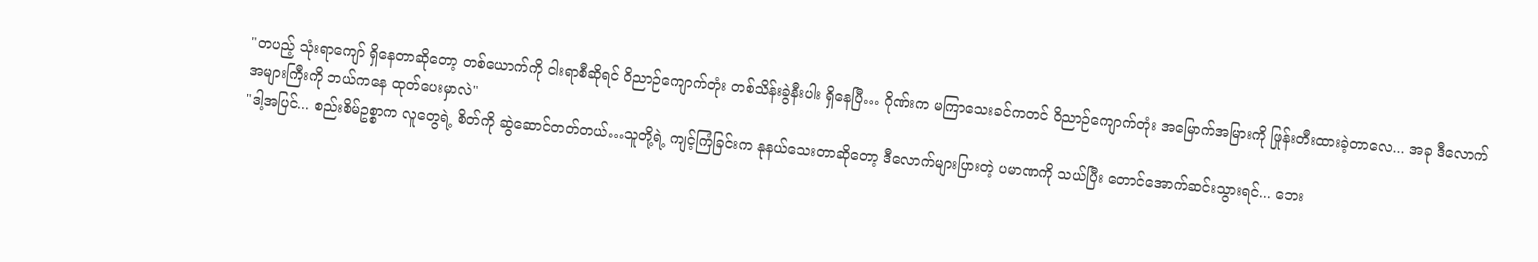"တပည့် သုံးရာကျော် ရှိနေတာဆိုတော့ တစ်ယောက်ကို ငါးရာစီဆိုရင် ဝိညာဉ်ကျောက်တုံး တစ်သိန်းခွဲနီးပါး ရှိနေပြီ… ဂိုဏ်းက မကြာသေးခင်ကတင် ဝိညာဉ်ကျောက်တုံး အမြောက်အမြားကို ဖြုန်းတီးထားခဲ့တာလေ... အခု ဒီလောက်အများကြီးကို ဘယ်ကနေ ထုတ်ပေးမှာလဲ"
"ဒါ့အပြင်... စည်းစိမ်ဥစ္စာက လူတွေရဲ့ စိတ်ကို ဆွဲဆောင်တတ်တယ်…သူတို့ရဲ့ ကျင့်ကြံခြင်းက နုနယ်သေးတာဆိုတော့ ဒီလောက်များပြားတဲ့ ပမာဏကို သယ်ပြီး တောင်အောက်ဆင်းသွားရင်... ဘေး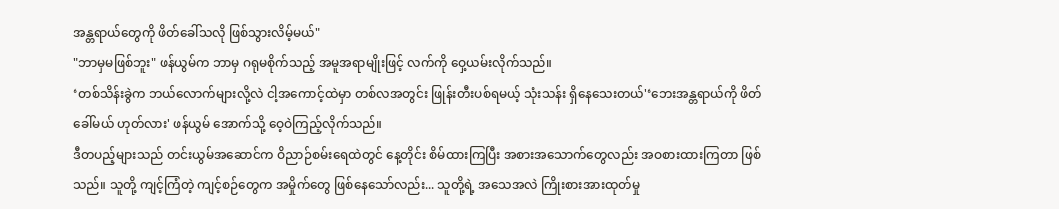အန္တရာယ်တွေကို ဖိတ်ခေါ်သလို ဖြစ်သွားလိမ့်မယ်"
"ဘာမှမဖြစ်ဘူး" ဖန်ယွမ်က ဘာမှ ဂရုမစိုက်သည့် အမူအရာမျိုးဖြင့် လက်ကို ဝှေ့ယမ်းလိုက်သည်။
‘တစ်သိန်းခွဲက ဘယ်လောက်များလို့လဲ ငါ့အကောင့်ထဲမှာ တစ်လအတွင်း ဖြုန်းတီးပစ်ရမယ့် သုံးသန်း ရှိနေသေးတယ်'‘ဘေးအန္တရာယ်ကို ဖိတ်ခေါ်မယ် ဟုတ်လား' ဖန်ယွမ် အောက်သို့ ဝေ့ဝဲကြည့်လိုက်သည်။
ဒီတပည့်များသည် တင်းယွမ်အဆောင်က ဝိညာဉ်စမ်းရေထဲတွင် နေ့တိုင်း စိမ်ထားကြပြီး အစားအသောက်တွေလည်း အဝစားထားကြတာ ဖြစ်သည်။ သူတို့ ကျင့်ကြံတဲ့ ကျင့်စဉ်တွေက အမှိုက်တွေ ဖြစ်နေသော်လည်း... သူတို့ရဲ့ အသေအလဲ ကြိုးစားအားထုတ်မှု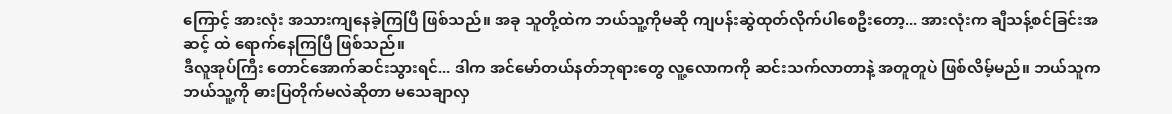ကြောင့် အားလုံး အသားကျနေခဲ့ကြပြီ ဖြစ်သည်။ အခု သူတို့ထဲက ဘယ်သူ့ကိုမဆို ကျပန်းဆွဲထုတ်လိုက်ပါစေဦးတော့... အားလုံးက ချီသန့်စင်ခြင်းအဆင့် ထဲ ရောက်နေကြပြီ ဖြစ်သည်။
ဒီလူအုပ်ကြီး တောင်အောက်ဆင်းသွားရင်... ဒါက အင်မော်တယ်နတ်ဘုရားတွေ လူ့လောကကို ဆင်းသက်လာတာနဲ့ အတူတူပဲ ဖြစ်လိမ့်မည်။ ဘယ်သူက ဘယ်သူ့ကို ဓားပြတိုက်မလဲဆိုတာ မသေချာလှ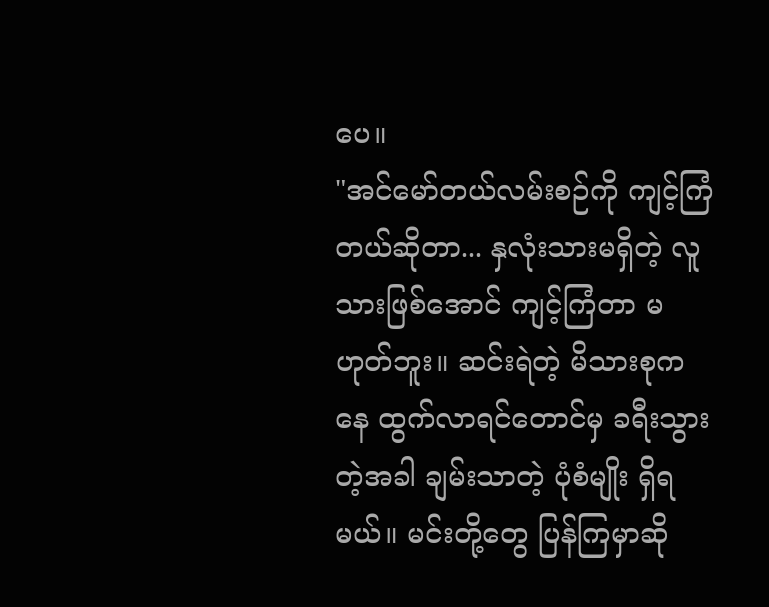ပေ။
"အင်မော်တယ်လမ်းစဉ်ကို ကျင့်ကြံတယ်ဆိုတာ... နှလုံးသားမရှိတဲ့ လူသားဖြစ်အောင် ကျင့်ကြံတာ မဟုတ်ဘူး။ ဆင်းရဲတဲ့ မိသားစုကနေ ထွက်လာရင်တောင်မှ ခရီးသွားတဲ့အခါ ချမ်းသာတဲ့ ပုံစံမျိုး ရှိရမယ်။ မင်းတို့တွေ ပြန်ကြမှာဆို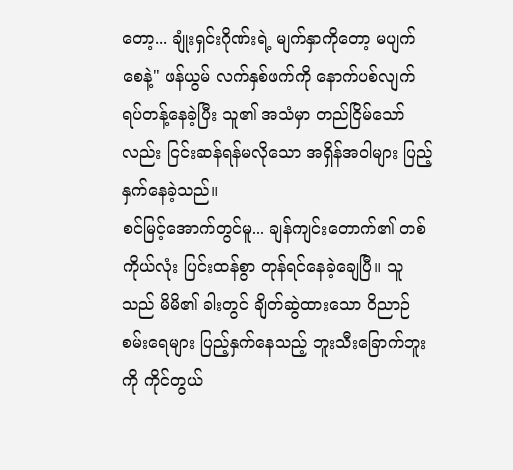တော့... ချုံးရှင်းဂိုဏ်းရဲ့ မျက်နှာကိုတော့ မပျက်စေနဲ့" ဖန်ယွမ် လက်နှစ်ဖက်ကို နောက်ပစ်လျက် ရပ်တန့်နေခဲ့ပြီး သူ၏ အသံမှာ တည်ငြိမ်သော်လည်း ငြင်းဆန်ရန်မလိုသော အရှိန်အဝါများ ပြည့်နှက်နေခဲ့သည်။
စင်မြင့်အောက်တွင်မူ... ချန်ကျင်းတောက်၏ တစ်ကိုယ်လုံး ပြင်းထန်စွာ တုန်ရင်နေခဲ့ချေပြီ။ သူသည် မိမိ၏ ခါးတွင် ချိတ်ဆွဲထားသော ဝိညာဉ်စမ်းရေများ ပြည့်နှက်နေသည့် ဘူးသီးခြောက်ဘူးကို ကိုင်တွယ်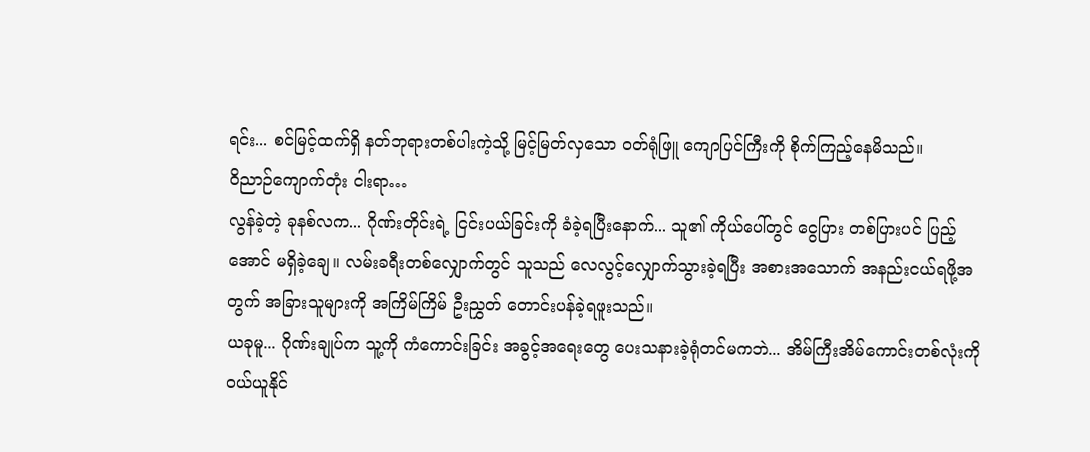ရင်း... စင်မြင့်ထက်ရှိ နတ်ဘုရားတစ်ပါးကဲ့သို့ မြင့်မြတ်လှသော ဝတ်ရုံဖြူ ကျောပြင်ကြီးကို စိုက်ကြည့်နေမိသည်။
ဝိညာဉ်ကျောက်တုံး ငါးရာ…
လွန်ခဲ့တဲ့ ခုနစ်လက... ဂိုဏ်းတိုင်းရဲ့ ငြင်းပယ်ခြင်းကို ခံခဲ့ရပြီးနောက်... သူ၏ ကိုယ်ပေါ်တွင် ငွေပြား တစ်ပြားပင် ပြည့်အောင် မရှိခဲ့ချေ။ လမ်းခရီးတစ်လျှောက်တွင် သူသည် လေလွင့်လျှောက်သွားခဲ့ရပြီး အစားအသောက် အနည်းငယ်ရဖို့အတွက် အခြားသူများကို အကြိမ်ကြိမ် ဦးညွှတ် တောင်းပန်ခဲ့ရဖူးသည်။
ယခုမူ... ဂိုဏ်းချုပ်က သူ့ကို ကံကောင်းခြင်း အခွင့်အရေးတွေ ပေးသနားခဲ့ရုံတင်မကဘဲ... အိမ်ကြီးအိမ်ကောင်းတစ်လုံးကို ဝယ်ယူနိုင်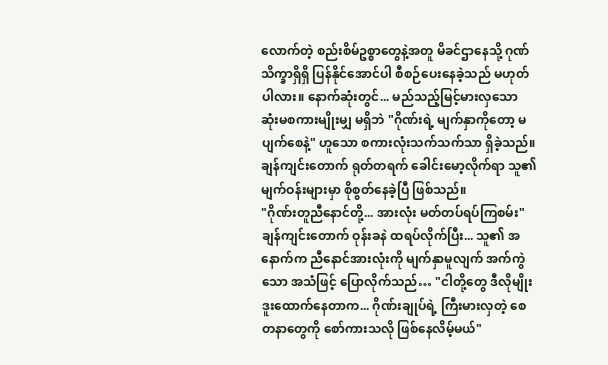လောက်တဲ့ စည်းစိမ်ဥစ္စာတွေနဲ့အတူ မိခင်ဌာနေသို့ ဂုဏ်သိက္ခာရှိရှိ ပြန်နိုင်အောင်ပါ စီစဉ်ပေးနေခဲ့သည် မဟုတ်ပါလား။ နောက်ဆုံးတွင်... မည်သည့်မြင့်မားလှသော ဆုံးမစကားမျိုးမျှ မရှိဘဲ "ဂိုဏ်းရဲ့ မျက်နှာကိုတော့ မပျက်စေနဲ့" ဟူသော စကားလုံးသက်သက်သာ ရှိခဲ့သည်။
ချန်ကျင်းတောက် ရုတ်တရက် ခေါင်းမော့လိုက်ရာ သူ၏ မျက်ဝန်းများမှာ စိုစွတ်နေခဲ့ပြီ ဖြစ်သည်။
"ဂိုဏ်းတူညီနောင်တို့... အားလုံး မတ်တပ်ရပ်ကြစမ်း"
ချန်ကျင်းတောက် ဝုန်းခနဲ ထရပ်လိုက်ပြီး... သူ၏ အနောက်က ညီနောင်အားလုံးကို မျက်နှာမူလျက် အက်ကွဲသော အသံဖြင့် ပြောလိုက်သည်… "ငါတို့တွေ ဒီလိုမျိုး ဒူးထောက်နေတာက... ဂိုဏ်းချုပ်ရဲ့ ကြီးမားလှတဲ့ စေတနာတွေကို စော်ကားသလို ဖြစ်နေလိမ့်မယ်"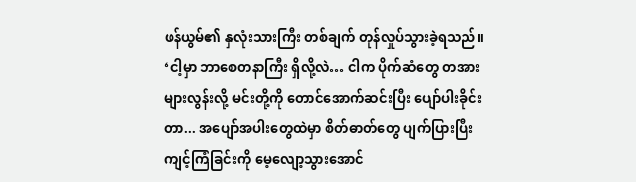ဖန်ယွမ်၏ နှလုံးသားကြီး တစ်ချက် တုန်လှုပ်သွားခဲ့ရသည်။ ‘ငါ့မှာ ဘာစေတနာကြီး ရှိလို့လဲ… ငါက ပိုက်ဆံတွေ တအားများလွန်းလို့ မင်းတို့ကို တောင်အောက်ဆင်းပြီး ပျော်ပါးခိုင်းတာ... အပျော်အပါးတွေထဲမှာ စိတ်ဓာတ်တွေ ပျက်ပြားပြီး ကျင့်ကြံခြင်းကို မေ့လျော့သွားအောင်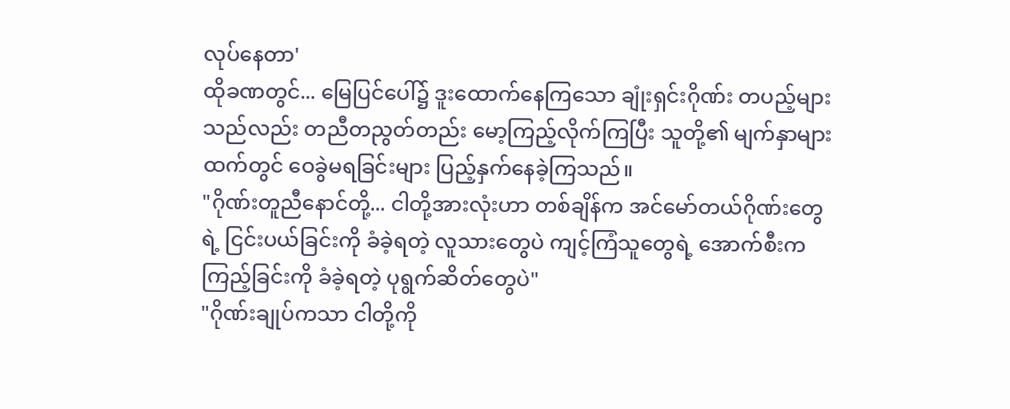လုပ်နေတာ'
ထိုခဏတွင်... မြေပြင်ပေါ်၌ ဒူးထောက်နေကြသော ချုံးရှင်းဂိုဏ်း တပည့်များသည်လည်း တညီတညွတ်တည်း မော့ကြည့်လိုက်ကြပြီး သူတို့၏ မျက်နှာများထက်တွင် ဝေခွဲမရခြင်းများ ပြည့်နှက်နေခဲ့ကြသည်။
"ဂိုဏ်းတူညီနောင်တို့... ငါတို့အားလုံးဟာ တစ်ချိန်က အင်မော်တယ်ဂိုဏ်းတွေရဲ့ ငြင်းပယ်ခြင်းကို ခံခဲ့ရတဲ့ လူသားတွေပဲ ကျင့်ကြံသူတွေရဲ့ အောက်စီးက ကြည့်ခြင်းကို ခံခဲ့ရတဲ့ ပုရွက်ဆိတ်တွေပဲ"
"ဂိုဏ်းချုပ်ကသာ ငါတို့ကို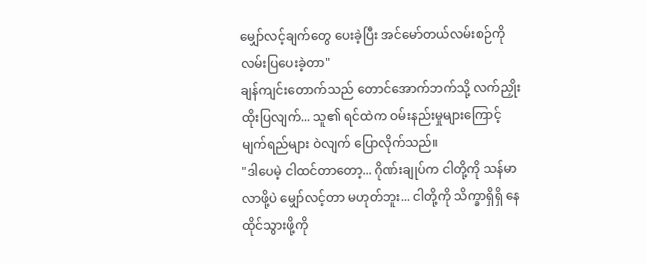မျှော်လင့်ချက်တွေ ပေးခဲ့ပြီး အင်မော်တယ်လမ်းစဉ်ကို လမ်းပြပေးခဲ့တာ"
ချန်ကျင်းတောက်သည် တောင်အောက်ဘက်သို့ လက်ညှိုးထိုးပြလျက်... သူ၏ ရင်ထဲက ဝမ်းနည်းမှုများကြောင့် မျက်ရည်များ ဝဲလျက် ပြောလိုက်သည်။
"ဒါပေမဲ့ ငါထင်တာတော့... ဂိုဏ်းချုပ်က ငါတို့ကို သန်မာလာဖို့ပဲ မျှော်လင့်တာ မဟုတ်ဘူး... ငါတို့ကို သိက္ခာရှိရှိ နေထိုင်သွားဖို့ကို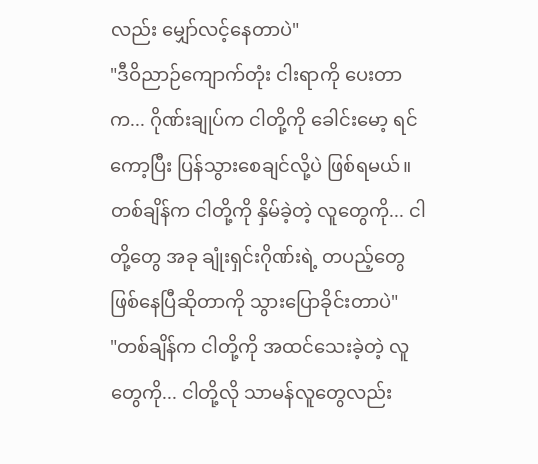လည်း မျှော်လင့်နေတာပဲ"
"ဒီဝိညာဉ်ကျောက်တုံး ငါးရာကို ပေးတာက... ဂိုဏ်းချုပ်က ငါတို့ကို ခေါင်းမော့ ရင်ကော့ပြီး ပြန်သွားစေချင်လို့ပဲ ဖြစ်ရမယ်။ တစ်ချိန်က ငါတို့ကို နှိမ်ခဲ့တဲ့ လူတွေကို... ငါတို့တွေ အခု ချုံးရှင်းဂိုဏ်းရဲ့ တပည့်တွေ ဖြစ်နေပြီဆိုတာကို သွားပြောခိုင်းတာပဲ"
"တစ်ချိန်က ငါတို့ကို အထင်သေးခဲ့တဲ့ လူတွေကို... ငါတို့လို သာမန်လူတွေလည်း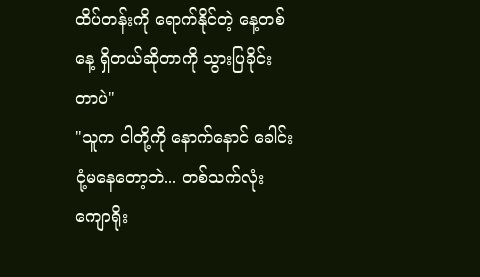ထိပ်တန်းကို ရောက်နိုင်တဲ့ နေ့တစ်နေ့ ရှိတယ်ဆိုတာကို သွားပြခိုင်းတာပဲ"
"သူက ငါတို့ကို နောက်နောင် ခေါင်းငုံ့မနေတော့ဘဲ... တစ်သက်လုံး ကျောရိုး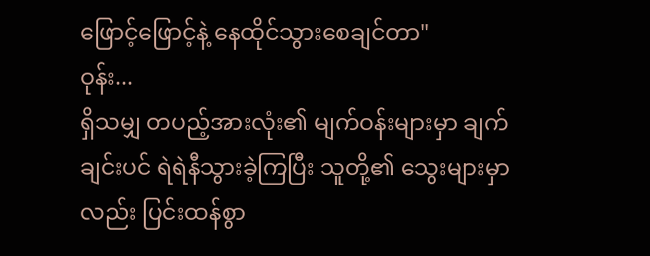ဖြောင့်ဖြောင့်နဲ့ နေထိုင်သွားစေချင်တာ"
ဝုန်း...
ရှိသမျှ တပည့်အားလုံး၏ မျက်ဝန်းများမှာ ချက်ချင်းပင် ရဲရဲနီသွားခဲ့ကြပြီး သူတို့၏ သွေးများမှာလည်း ပြင်းထန်စွာ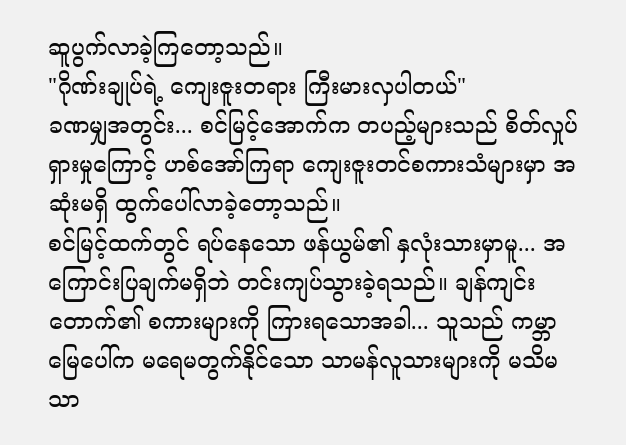ဆူပွက်လာခဲ့ကြတော့သည်။
"ဂိုဏ်းချုပ်ရဲ့ ကျေးဇူးတရား ကြီးမားလှပါတယ်"
ခဏမျှအတွင်း... စင်မြင့်အောက်က တပည့်များသည် စိတ်လှုပ်ရှားမှုကြောင့် ဟစ်အော်ကြရာ ကျေးဇူးတင်စကားသံများမှာ အဆုံးမရှိ ထွက်ပေါ်လာခဲ့တော့သည်။
စင်မြင့်ထက်တွင် ရပ်နေသော ဖန်ယွမ်၏ နှလုံးသားမှာမူ... အကြောင်းပြချက်မရှိဘဲ တင်းကျပ်သွားခဲ့ရသည်။ ချန်ကျင်းတောက်၏ စကားများကို ကြားရသောအခါ... သူသည် ကမ္ဘာမြေပေါ်က မရေမတွက်နိုင်သော သာမန်လူသားများကို မသိမသာ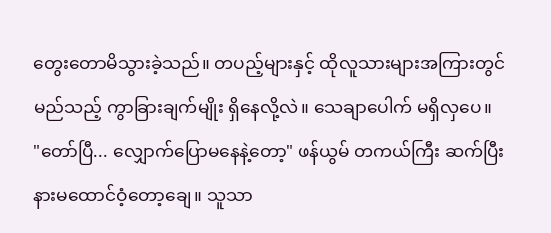တွေးတောမိသွားခဲ့သည်။ တပည့်များနှင့် ထိုလူသားများအကြားတွင် မည်သည့် ကွာခြားချက်မျိုး ရှိနေလို့လဲ။ သေချာပေါက် မရှိလှပေ။
"တော်ပြီ... လျှောက်ပြောမနေနဲ့တော့" ဖန်ယွမ် တကယ်ကြီး ဆက်ပြီး နားမထောင်ဝံ့တော့ချေ။ သူသာ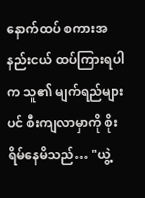နောက်ထပ် စကားအနည်းငယ် ထပ်ကြားရပါက သူ၏ မျက်ရည်များပင် စီးကျလာမှာကို စိုးရိမ်နေမိသည်… "ယွဲ့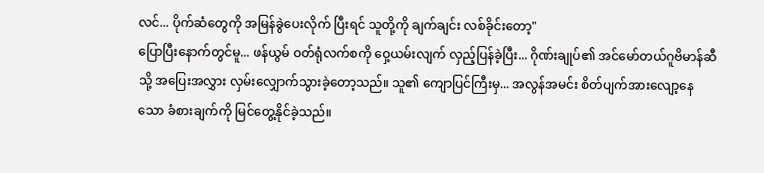လင်... ပိုက်ဆံတွေကို အမြန်ခွဲပေးလိုက် ပြီးရင် သူတို့ကို ချက်ချင်း လစ်ခိုင်းတော့"
ပြောပြီးနောက်တွင်မူ... ဖန်ယွမ် ဝတ်ရုံလက်စကို ဝှေ့ယမ်းလျက် လှည့်ပြန်ခဲ့ပြီး... ဂိုဏ်းချုပ်၏ အင်မော်တယ်ဂူဗိမာန်ဆီသို့ အပြေးအလွှား လှမ်းလျှောက်သွားခဲ့တော့သည်။ သူ၏ ကျောပြင်ကြီးမှ... အလွန်အမင်း စိတ်ပျက်အားလျော့နေသော ခံစားချက်ကို မြင်တွေ့နိုင်ခဲ့သည်။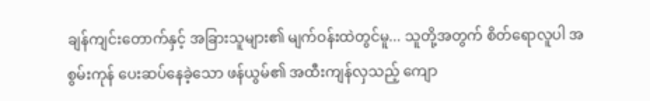ချန်ကျင်းတောက်နှင့် အခြားသူများ၏ မျက်ဝန်းထဲတွင်မူ... သူတို့အတွက် စိတ်ရောလူပါ အစွမ်းကုန် ပေးဆပ်နေခဲ့သော ဖန်ယွမ်၏ အထီးကျန်လှသည့် ကျော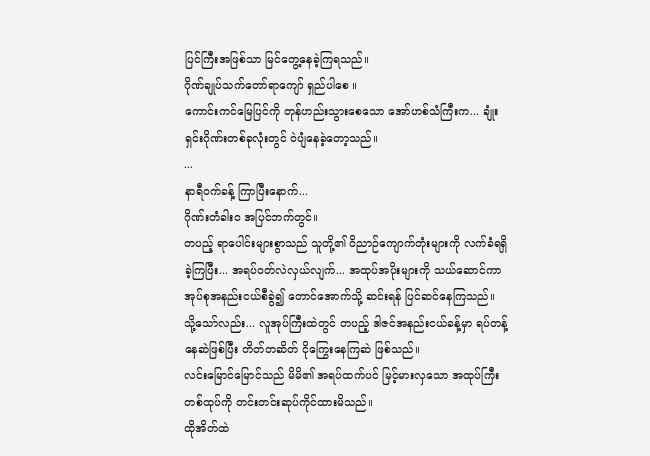ပြင်ကြီးအဖြစ်သာ မြင်တွေ့နေခဲ့ကြရသည်။
ဂိုဏ်ချုပ်သက်တော်ရာကျော် ရှည်ပါစေ ။
ကောင်းကင်မြေပြင်ကို တုန်ဟည်းသွားစေသော အော်ဟစ်သံကြီးက... ချုံးရှင်းဂိုဏ်းတစ်ခုလုံးတွင် ဝဲပျံနေခဲ့တော့သည်။
...
နာရီဝက်ခန့် ကြာပြီးနောက်...
ဂိုဏ်းတံခါးဝ အပြင်ဘက်တွင်။
တပည့် ရာပေါင်းများစွာသည် သူတို့၏ ဝိညာဉ်ကျောက်တုံးများကို လက်ခံရရှိခဲ့ကြပြီး... အရပ်ဝတ်လဲလှယ်လျက်... အထုပ်အပိုးများကို သယ်ဆောင်ကာ အုပ်စုအနည်းငယ်စီခွဲ၍ တောင်အောက်သို့ ဆင်းရန် ပြင်ဆင်နေကြသည်။
သို့သော်လည်း... လူအုပ်ကြီးထဲတွင် တပည့် ဒါဇင်အနည်းငယ်ခန့်မှာ ရပ်တန့်နေဆဲဖြစ်ပြီး တိတ်တဆိတ် ငိုကြွေးနေကြဆဲ ဖြစ်သည်။
လင်းမြောင်မြောင်သည် မိမိ၏ အရပ်ထက်ပင် မြင့်မားလှသော အထုပ်ကြီးတစ်ထုပ်ကို တင်းတင်းဆုပ်ကိုင်ထားမိသည်။
ထိုအိတ်ထဲ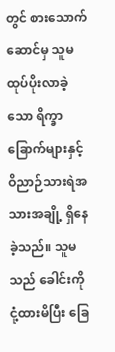တွင် စားသောက်ဆောင်မှ သူမ ထုပ်ပိုးလာခဲ့သော ရိက္ခာခြောက်များနှင့် ဝိညာဉ်သားရဲအသားအချို့ ရှိနေခဲ့သည်။ သူမသည် ခေါင်းကို ငုံ့ထားမိပြီး ခြေ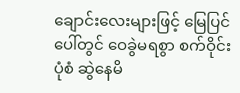ချောင်းလေးများဖြင့် မြေပြင်ပေါ်တွင် ဝေခွဲမရစွာ စက်ဝိုင်းပုံစံ ဆွဲနေမိ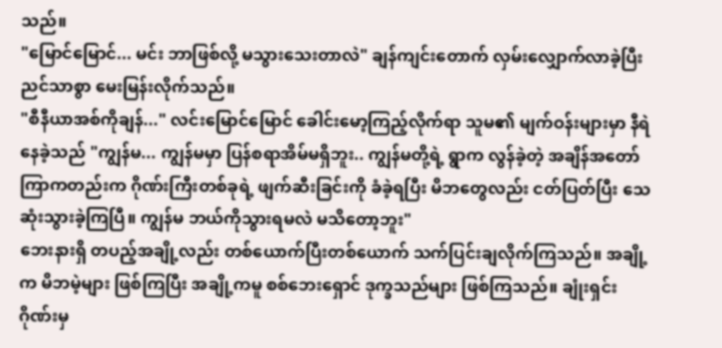သည်။
"မြောင်မြောင်... မင်း ဘာဖြစ်လို့ မသွားသေးတာလဲ" ချန်ကျင်းတောက် လှမ်းလျှောက်လာခဲ့ပြီး ညင်သာစွာ မေးမြန်းလိုက်သည်။
"စီနီယာအစ်ကိုချန်..." လင်းမြောင်မြောင် ခေါင်းမော့ကြည့်လိုက်ရာ သူမ၏ မျက်ဝန်းများမှာ နီရဲနေခဲ့သည် "ကျွန်မ... ကျွန်မမှာ ပြန်စရာအိမ်မရှိဘူး.. ကျွန်မတို့ရဲ့ ရွာက လွန်ခဲ့တဲ့ အချိန်အတော်ကြာကတည်းက ဂိုဏ်းကြီးတစ်ခုရဲ့ ဖျက်ဆီးခြင်းကို ခံခဲ့ရပြီး မိဘတွေလည်း ငတ်ပြတ်ပြီး သေဆုံးသွားခဲ့ကြပြီ။ ကျွန်မ ဘယ်ကိုသွားရမလဲ မသိတော့ဘူး"
ဘေးနားရှိ တပည့်အချို့လည်း တစ်ယောက်ပြီးတစ်ယောက် သက်ပြင်းချလိုက်ကြသည်။ အချို့က မိဘမဲ့များ ဖြစ်ကြပြီး အချို့ကမူ စစ်ဘေးရှောင် ဒုက္ခသည်များ ဖြစ်ကြသည်။ ချုံးရှင်းဂိုဏ်းမှ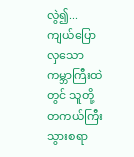လွဲ၍...ကျယ်ပြောလှသော ကမ္ဘာကြီးထဲတွင် သူတို့ တကယ်ကြီး သွားစရာ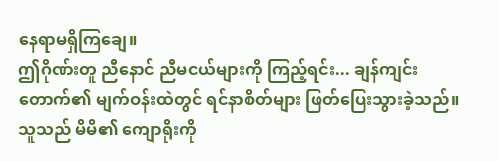နေရာမရှိကြချေ။
ဤဂိုဏ်းတူ ညီနောင် ညီမငယ်များကို ကြည့်ရင်း... ချန်ကျင်းတောက်၏ မျက်ဝန်းထဲတွင် ရင်နာစိတ်များ ဖြတ်ပြေးသွားခဲ့သည်။ သူသည် မိမိ၏ ကျောရိုးကို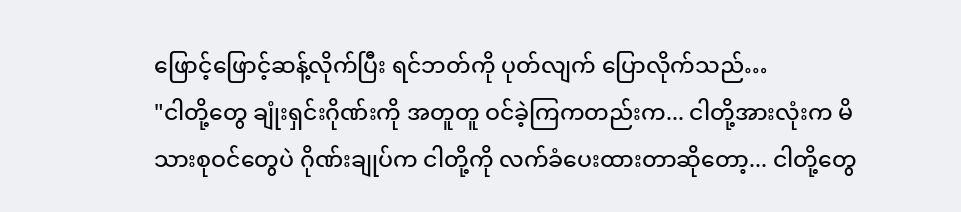ဖြောင့်ဖြောင့်ဆန့်လိုက်ပြီး ရင်ဘတ်ကို ပုတ်လျက် ပြောလိုက်သည်…
"ငါတို့တွေ ချုံးရှင်းဂိုဏ်းကို အတူတူ ဝင်ခဲ့ကြကတည်းက... ငါတို့အားလုံးက မိသားစုဝင်တွေပဲ ဂိုဏ်းချုပ်က ငါတို့ကို လက်ခံပေးထားတာဆိုတော့... ငါတို့တွေ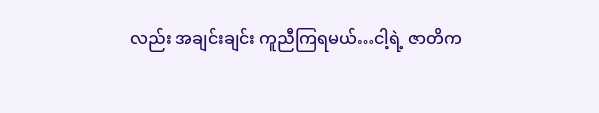လည်း အချင်းချင်း ကူညီကြရမယ်…ငါ့ရဲ့ ဇာတိက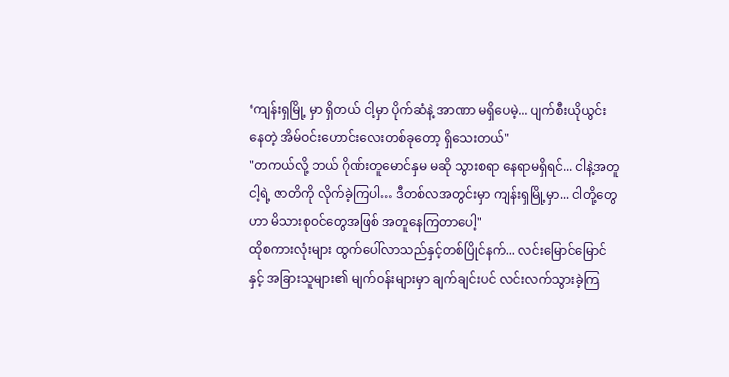‘ကျန်းရှမြို့ မှာ ရှိတယ် ငါ့မှာ ပိုက်ဆံနဲ့ အာဏာ မရှိပေမဲ့... ပျက်စီးယိုယွင်းနေတဲ့ အိမ်ဝင်းဟောင်းလေးတစ်ခုတော့ ရှိသေးတယ်"
"တကယ်လို့ ဘယ် ဂိုဏ်းတူမောင်နှမ မဆို သွားစရာ နေရာမရှိရင်... ငါနဲ့အတူ ငါ့ရဲ့ ဇာတိကို လိုက်ခဲ့ကြပါ… ဒီတစ်လအတွင်းမှာ ကျန်းရှမြို့မှာ... ငါတို့တွေဟာ မိသားစုဝင်တွေအဖြစ် အတူနေကြတာပေါ့"
ထိုစကားလုံးများ ထွက်ပေါ်လာသည်နှင့်တစ်ပြိုင်နက်... လင်းမြောင်မြောင်နှင့် အခြားသူများ၏ မျက်ဝန်းများမှာ ချက်ချင်းပင် လင်းလက်သွားခဲ့ကြ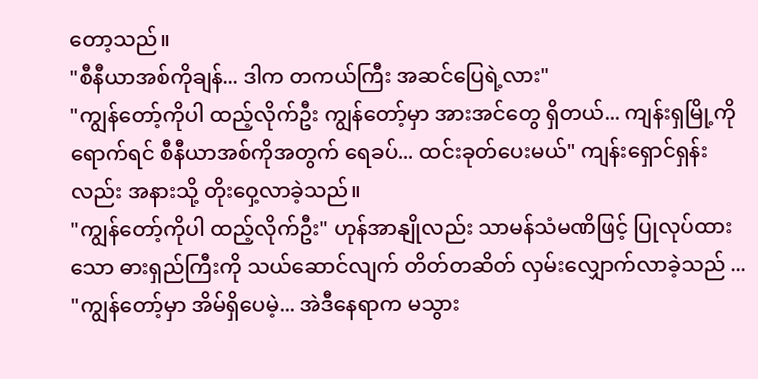တော့သည်။
"စီနီယာအစ်ကိုချန်... ဒါက တကယ်ကြီး အဆင်ပြေရဲ့လား"
"ကျွန်တော့်ကိုပါ ထည့်လိုက်ဦး ကျွန်တော့်မှာ အားအင်တွေ ရှိတယ်... ကျန်းရှမြို့ကို ရောက်ရင် စီနီယာအစ်ကိုအတွက် ရေခပ်... ထင်းခုတ်ပေးမယ်" ကျန်းရှောင်ရှန်းလည်း အနားသို့ တိုးဝှေ့လာခဲ့သည်။
"ကျွန်တော့်ကိုပါ ထည့်လိုက်ဦး" ဟုန်အာနျိုလည်း သာမန်သံမဏိဖြင့် ပြုလုပ်ထားသော ဓားရှည်ကြီးကို သယ်ဆောင်လျက် တိတ်တဆိတ် လှမ်းလျှောက်လာခဲ့သည် ... "ကျွန်တော့်မှာ အိမ်ရှိပေမဲ့... အဲဒီနေရာက မသွား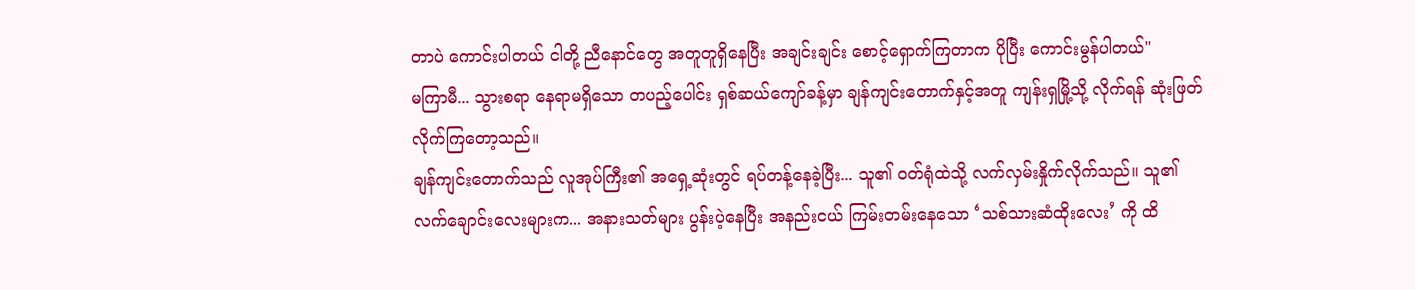တာပဲ ကောင်းပါတယ် ငါတို့ ညီနောင်တွေ အတူတူရှိနေပြီး အချင်းချင်း စောင့်ရှောက်ကြတာက ပိုပြီး ကောင်းမွန်ပါတယ်"
မကြာမီ... သွားစရာ နေရာမရှိသော တပည့်ပေါင်း ရှစ်ဆယ်ကျော်ခန့်မှာ ချန်ကျင်းတောက်နှင့်အတူ ကျန်းရှမြို့သို့ လိုက်ရန် ဆုံးဖြတ်လိုက်ကြတော့သည်။
ချန်ကျင်းတောက်သည် လူအုပ်ကြီး၏ အရှေ့ဆုံးတွင် ရပ်တန့်နေခဲ့ပြီး... သူ၏ ဝတ်ရုံထဲသို့ လက်လှမ်းနှိုက်လိုက်သည်။ သူ၏ လက်ချောင်းလေးများက... အနားသတ်များ ပွန်းပဲ့နေပြီး အနည်းငယ် ကြမ်းတမ်းနေသော ‘သစ်သားဆံထိုးလေး’ ကို ထိ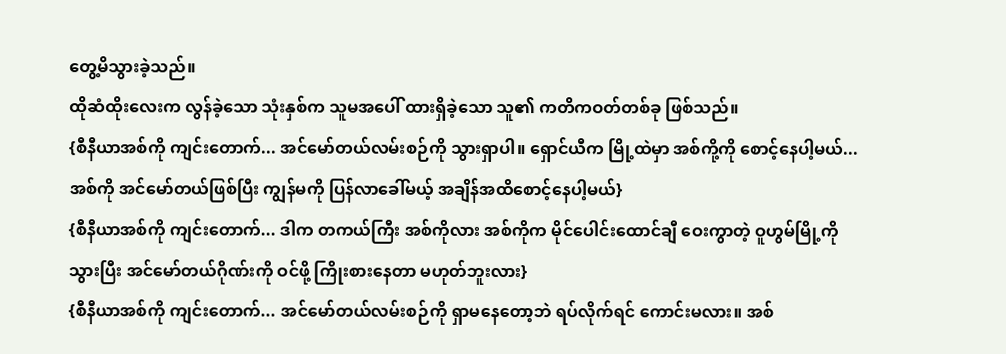တွေ့မိသွားခဲ့သည်။
ထိုဆံထိုးလေးက လွန်ခဲ့သော သုံးနှစ်က သူမအပေါ် ထားရှိခဲ့သော သူ၏ ကတိကဝတ်တစ်ခု ဖြစ်သည်။
{စီနီယာအစ်ကို ကျင်းတောက်... အင်မော်တယ်လမ်းစဉ်ကို သွားရှာပါ။ ရှောင်ယီက မြို့ထဲမှာ အစ်ကို့ကို စောင့်နေပါ့မယ်... အစ်ကို အင်မော်တယ်ဖြစ်ပြီး ကျွန်မကို ပြန်လာခေါ်မယ့် အချိန်အထိစောင့်နေပါ့မယ်}
{စီနီယာအစ်ကို ကျင်းတောက်... ဒါက တကယ်ကြီး အစ်ကိုလား အစ်ကိုက မိုင်ပေါင်းထောင်ချီ ဝေးကွာတဲ့ ဝူဟွမ်မြို့ကို သွားပြီး အင်မော်တယ်ဂိုဏ်းကို ဝင်ဖို့ ကြိုးစားနေတာ မဟုတ်ဘူးလား}
{စီနီယာအစ်ကို ကျင်းတောက်... အင်မော်တယ်လမ်းစဉ်ကို ရှာမနေတော့ဘဲ ရပ်လိုက်ရင် ကောင်းမလား။ အစ်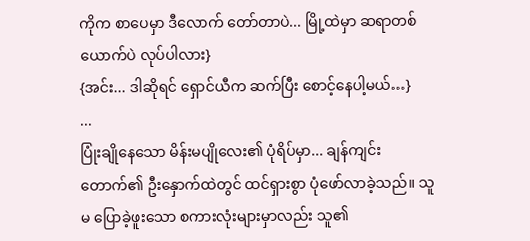ကိုက စာပေမှာ ဒီလောက် တော်တာပဲ... မြို့ထဲမှာ ဆရာတစ်ယောက်ပဲ လုပ်ပါလား}
{အင်း... ဒါဆိုရင် ရှောင်ယီက ဆက်ပြီး စောင့်နေပါ့မယ်…}
...
ပြုံးချိုနေသော မိန်းမပျိုလေး၏ ပုံရိပ်မှာ... ချန်ကျင်းတောက်၏ ဦးနှောက်ထဲတွင် ထင်ရှားစွာ ပုံဖော်လာခဲ့သည်။ သူမ ပြောခဲ့ဖူးသော စကားလုံးများမှာလည်း သူ၏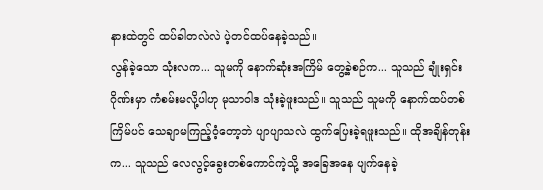နားထဲတွင် ထပ်ခါတလဲလဲ ပဲ့တင်ထပ်နေခဲ့သည်။
လွန်ခဲ့သော သုံးလက... သူမကို နောက်ဆုံးအကြိမ် တွေ့ခဲ့စဉ်က... သူသည် ချုံးရှင်းဂိုဏ်းမှာ ကံစမ်းမလို့ပါဟု မုသာဝါဒ သုံးခဲ့ဖူးသည်။ သူသည် သူမကို နောက်ထပ်တစ်ကြိမ်ပင် သေချာမကြည့်ဝံ့တော့ဘဲ ပျာပျာသလဲ ထွက်ပြေးခဲ့ရဖူးသည်။ ထိုအချိန်တုန်းက... သူသည် လေလွင့်ခွေးတစ်ကောင်ကဲ့သို့ အခြေအနေ ပျက်နေခဲ့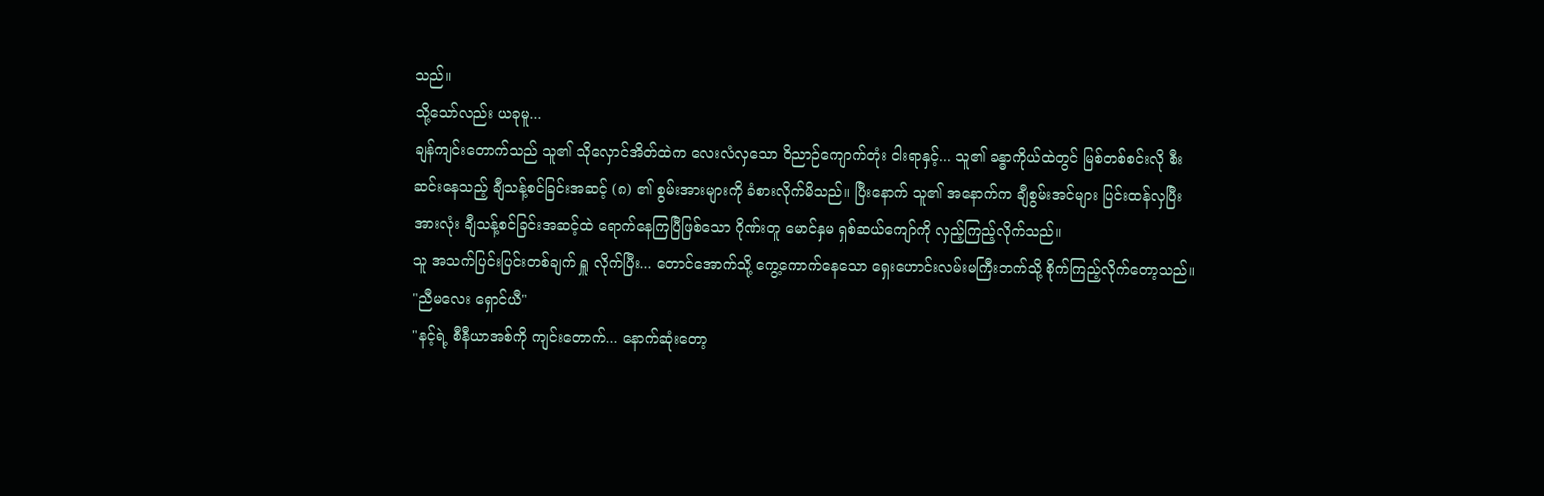သည်။
သို့သော်လည်း ယခုမူ...
ချန်ကျင်းတောက်သည် သူ၏ သိုလှောင်အိတ်ထဲက လေးလံလှသော ဝိညာဉ်ကျောက်တုံး ငါးရာနှင့်... သူ၏ ခန္ဓာကိုယ်ထဲတွင် မြစ်တစ်စင်းလို စီးဆင်းနေသည့် ချီသန့်စင်ခြင်းအဆင့် (၈) ၏ စွမ်းအားများကို ခံစားလိုက်မိသည်။ ပြီးနောက် သူ၏ အနောက်က ချီစွမ်းအင်များ ပြင်းထန်လှပြီး အားလုံး ချီသန့်စင်ခြင်းအဆင့်ထဲ ရောက်နေကြပြီဖြစ်သော ဂိုဏ်းတူ မောင်နှမ ရှစ်ဆယ်ကျော်ကို လှည့်ကြည့်လိုက်သည်။
သူ အသက်ပြင်းပြင်းတစ်ချက် ရှူ လိုက်ပြီး... တောင်အောက်သို့ ကွေ့ကောက်နေသော ရှေးဟောင်းလမ်းမကြီးဘက်သို့ စိုက်ကြည့်လိုက်တော့သည်။
"ညီမလေး ရှောင်ယီ"
"နင့်ရဲ့ စီနီယာအစ်ကို ကျင်းတောက်... နောက်ဆုံးတော့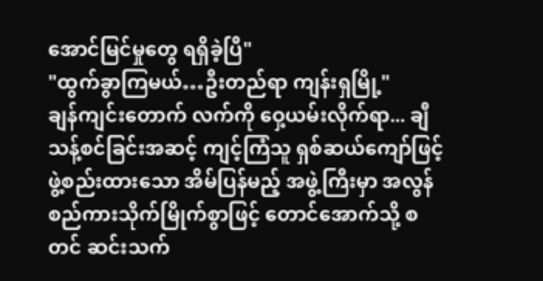အောင်မြင်မှုတွေ ရရှိခဲ့ပြီ"
"ထွက်ခွာကြမယ်…ဦးတည်ရာ ကျန်းရှမြို့"
ချန်ကျင်းတောက် လက်ကို ဝှေ့ယမ်းလိုက်ရာ... ချီသန့်စင်ခြင်းအဆင့် ကျင့်ကြံသူ ရှစ်ဆယ်ကျော်ဖြင့် ဖွဲ့စည်းထားသော အိမ်ပြန်မည့် အဖွဲ့ကြီးမှာ အလွန် စည်ကားသိုက်မြိုက်စွာဖြင့် တောင်အောက်သို့ စတင် ဆင်းသက်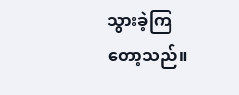သွားခဲ့ကြတော့သည်။